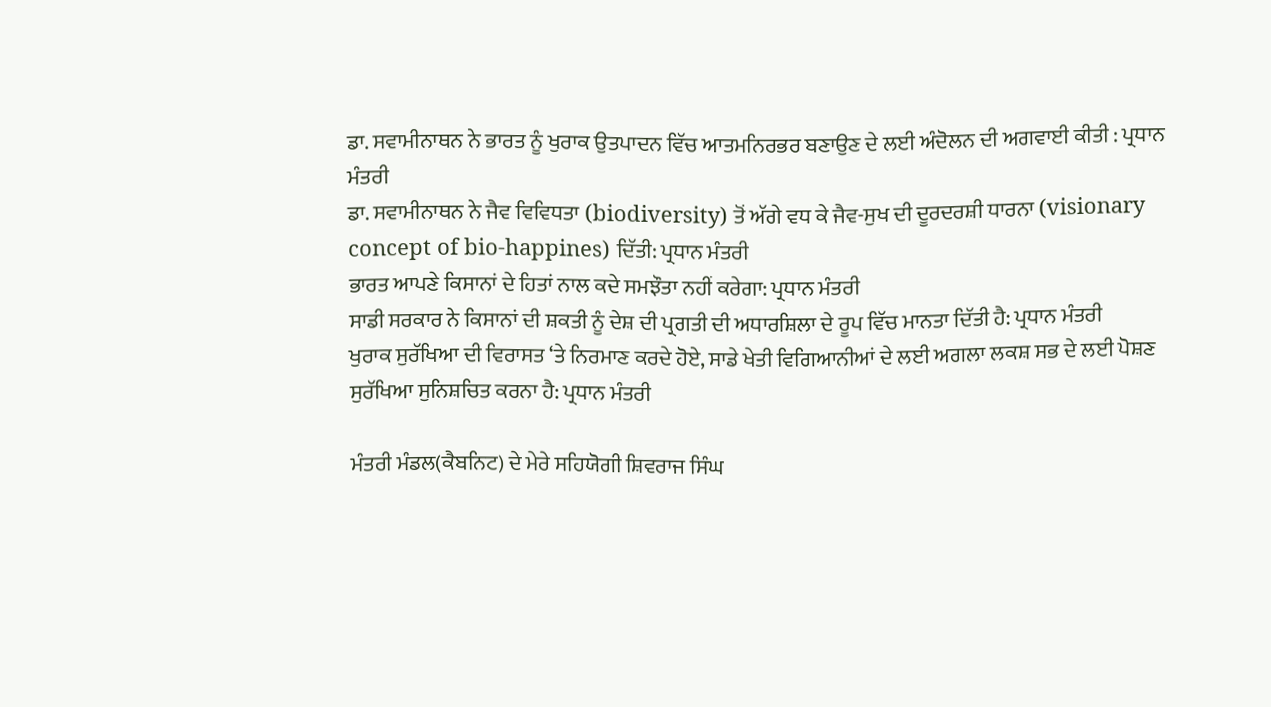ਡਾ. ਸਵਾਮੀਨਾਥਨ ਨੇ ਭਾਰਤ ਨੂੰ ਖੁਰਾਕ ਉਤਪਾਦਨ ਵਿੱਚ ਆਤਮਨਿਰਭਰ ਬਣਾਉਣ ਦੇ ਲਈ ਅੰਦੋਲਨ ਦੀ ਅਗਵਾਈ ਕੀਤੀ : ਪ੍ਰਧਾਨ ਮੰਤਰੀ
ਡਾ. ਸਵਾਮੀਨਾਥਨ ਨੇ ਜੈਵ ਵਿਵਿਧਤਾ (biodiversity) ਤੋਂ ਅੱਗੇ ਵਧ ਕੇ ਜੈਵ-ਸੁਖ ਦੀ ਦੂਰਦਰਸ਼ੀ ਧਾਰਨਾ (visionary concept of bio-happines) ਦਿੱਤੀ: ਪ੍ਰਧਾਨ ਮੰਤਰੀ
ਭਾਰਤ ਆਪਣੇ ਕਿਸਾਨਾਂ ਦੇ ਹਿਤਾਂ ਨਾਲ ਕਦੇ ਸਮਝੌਤਾ ਨਹੀਂ ਕਰੇਗਾ: ਪ੍ਰਧਾਨ ਮੰਤਰੀ
ਸਾਡੀ ਸਰਕਾਰ ਨੇ ਕਿਸਾਨਾਂ ਦੀ ਸ਼ਕਤੀ ਨੂੰ ਦੇਸ਼ ਦੀ ਪ੍ਰਗਤੀ ਦੀ ਅਧਾਰਸ਼ਿਲਾ ਦੇ ਰੂਪ ਵਿੱਚ ਮਾਨਤਾ ਦਿੱਤੀ ਹੈ: ਪ੍ਰਧਾਨ ਮੰਤਰੀ
ਖੁਰਾਕ ਸੁਰੱਖਿਆ ਦੀ ਵਿਰਾਸਤ ‘ਤੇ ਨਿਰਮਾਣ ਕਰਦੇ ਹੋਏ, ਸਾਡੇ ਖੇਤੀ ਵਿਗਿਆਨੀਆਂ ਦੇ ਲਈ ਅਗਲਾ ਲਕਸ਼ ਸਭ ਦੇ ਲਈ ਪੋਸ਼ਣ ਸੁਰੱਖਿਆ ਸੁਨਿਸ਼ਚਿਤ ਕਰਨਾ ਹੈ: ਪ੍ਰਧਾਨ ਮੰਤਰੀ

ਮੰਤਰੀ ਮੰਡਲ(ਕੈਬਨਿਟ) ਦੇ ਮੇਰੇ ਸਹਿਯੋਗੀ ਸ਼ਿਵਰਾਜ ਸਿੰਘ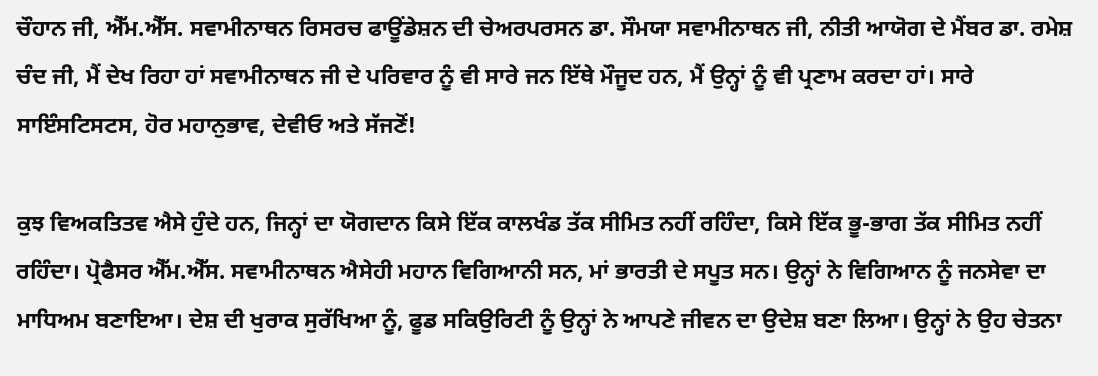ਚੌਹਾਨ ਜੀ, ਐੱਮ.ਐੱਸ. ਸਵਾਮੀਨਾਥਨ ਰਿਸਰਚ ਫਾਊਂਡੇਸ਼ਨ ਦੀ ਚੇਅਰਪਰਸਨ ਡਾ. ਸੌਮਯਾ ਸਵਾਮੀਨਾਥਨ ਜੀ, ਨੀਤੀ ਆਯੋਗ ਦੇ ਮੈਂਬਰ ਡਾ. ਰਮੇਸ਼ ਚੰਦ ਜੀ, ਮੈਂ ਦੇਖ ਰਿਹਾ ਹਾਂ ਸਵਾਮੀਨਾਥਨ ਜੀ ਦੇ ਪਰਿਵਾਰ ਨੂੰ ਵੀ ਸਾਰੇ ਜਨ ਇੱਥੇ ਮੌਜੂਦ ਹਨ, ਮੈਂ ਉਨ੍ਹਾਂ ਨੂੰ ਵੀ ਪ੍ਰਣਾਮ ਕਰਦਾ ਹਾਂ। ਸਾਰੇ ਸਾਇੰਸਟਿਸਟਸ, ਹੋਰ ਮਹਾਨੁਭਾਵ, ਦੇਵੀਓ ਅਤੇ ਸੱਜਣੋਂ!

ਕੁਝ ਵਿਅਕਤਿਤਵ ਐਸੇ ਹੁੰਦੇ ਹਨ, ਜਿਨ੍ਹਾਂ ਦਾ ਯੋਗਦਾਨ ਕਿਸੇ ਇੱਕ ਕਾਲਖੰਡ ਤੱਕ ਸੀਮਿਤ ਨਹੀਂ ਰਹਿੰਦਾ, ਕਿਸੇ ਇੱਕ ਭੂ-ਭਾਗ ਤੱਕ ਸੀਮਿਤ ਨਹੀਂ ਰਹਿੰਦਾ। ਪ੍ਰੋਫੈਸਰ ਐੱਮ.ਐੱਸ. ਸਵਾਮੀਨਾਥਨ ਐਸੇਹੀ ਮਹਾਨ ਵਿਗਿਆਨੀ ਸਨ, ਮਾਂ ਭਾਰਤੀ ਦੇ ਸਪੂਤ ਸਨ। ਉਨ੍ਹਾਂ ਨੇ ਵਿਗਿਆਨ ਨੂੰ ਜਨਸੇਵਾ ਦਾ ਮਾਧਿਅਮ ਬਣਾਇਆ। ਦੇਸ਼ ਦੀ ਖੁਰਾਕ ਸੁਰੱਖਿਆ ਨੂੰ, ਫੂਡ ਸਕਿਉਰਿਟੀ ਨੂੰ ਉਨ੍ਹਾਂ ਨੇ ਆਪਣੇ ਜੀਵਨ ਦਾ ਉਦੇਸ਼ ਬਣਾ ਲਿਆ। ਉਨ੍ਹਾਂ ਨੇ ਉਹ ਚੇਤਨਾ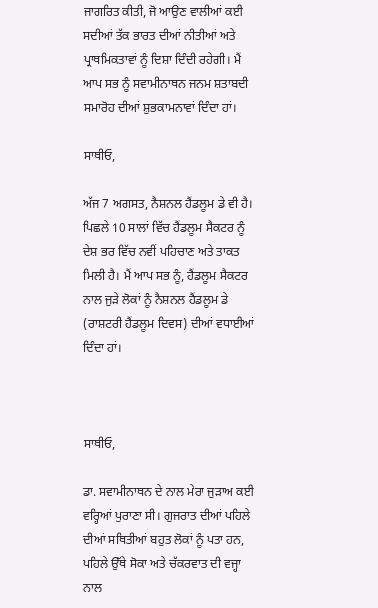ਜਾਗਰਿਤ ਕੀਤੀ, ਜੋ ਆਉਣ ਵਾਲੀਆਂ ਕਈ ਸਦੀਆਂ ਤੱਕ ਭਾਰਤ ਦੀਆਂ ਨੀਤੀਆਂ ਅਤੇ ਪ੍ਰਾਥਮਿਕਤਾਵਾਂ ਨੂੰ ਦਿਸ਼ਾ ਦਿੰਦੀ ਰਹੇਗੀ। ਮੈਂ ਆਪ ਸਭ ਨੂੰ ਸਵਾਮੀਨਾਥਨ ਜਨਮ ਸ਼ਤਾਬਦੀ ਸਮਾਰੋਹ ਦੀਆਂ ਸ਼ੁਭਕਾਮਨਾਵਾਂ ਦਿੰਦਾ ਹਾਂ।

ਸਾਥੀਓ,

ਅੱਜ 7 ਅਗਸਤ, ਨੈਸ਼ਨਲ ਹੈਂਡਲੂਮ ਡੇ ਵੀ ਹੈ। ਪਿਛਲੇ 10 ਸਾਲਾਂ ਵਿੱਚ ਹੈਂਡਲੂਮ ਸੈਕਟਰ ਨੂੰ ਦੇਸ਼ ਭਰ ਵਿੱਚ ਨਵੀਂ ਪਹਿਚਾਣ ਅਤੇ ਤਾਕਤ ਮਿਲੀ ਹੈ। ਮੈਂ ਆਪ ਸਭ ਨੂੰ, ਹੈਂਡਲੂਮ ਸੈਕਟਰ ਨਾਲ ਜੁੜੇ ਲੋਕਾਂ ਨੂੰ ਨੈਸ਼ਨਲ ਹੈਂਡਲੂਮ ਡੇ (ਰਾਸ਼ਟਰੀ ਹੈਂਡਲੂਮ ਦਿਵਸ) ਦੀਆਂ ਵਧਾਈਆਂ ਦਿੰਦਾ ਹਾਂ।



ਸਾਥੀਓ,

ਡਾ. ਸਵਾਮੀਨਾਥਨ ਦੇ ਨਾਲ ਮੇਰਾ ਜੁੜਾਅ ਕਈ ਵਰ੍ਹਿਆਂ ਪੁਰਾਣਾ ਸੀ। ਗੁਜਰਾਤ ਦੀਆਂ ਪਹਿਲੇ ਦੀਆਂ ਸਥਿਤੀਆਂ ਬਹੁਤ ਲੋਕਾਂ ਨੂੰ ਪਤਾ ਹਨ, ਪਹਿਲੇ ਉੱਥੇ ਸੋਕਾ ਅਤੇ ਚੱਕਰਵਾਤ ਦੀ ਵਜ੍ਹਾ ਨਾਲ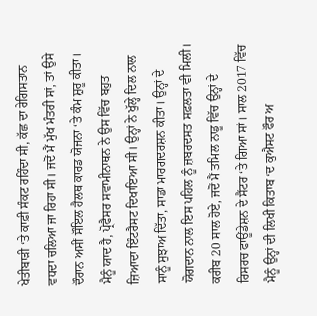ਖੇਤੀਬਾੜੀ ‘ਤੇ ਕਾਫ਼ੀ ਸੰਕਟ ਰਹਿੰਦਾ ਸੀ, ਕੱਛ ਦਾ ਰੇਗਿਸਤਾਨ ਵਧਦਾ ਚਲਿਆ ਜਾ ਰਿਹਾ ਸੀ। ਜਦੋਂ ਮੈਂ ਮੁੱਖ ਮੰਤਰੀ ਸਾਂ, ਤਾਂ ਉਸੇ ਦੌਰਾਨ ਅਸੀਂ ਸੌਇਲ ਹੈਲਥ ਕਾਰਡ ਯੋਜਨਾ ‘ਤੇ ਕੰਮ ਸ਼ੁਰੂ ਕੀਤਾ। ਮੈਨੂੰ ਯਾਦ ਹੈ, ਪ੍ਰੋਫੈਸਰ ਸਵਾਮੀਨਾਥਨ ਨੇ ਉਸ ਵਿੱਚ ਬਹੁਤ ਜ਼ਿਆਦਾ ਇੰਟਰੈਸਟ ਦਿਖਾਇਆ ਸੀ। ਉਨ੍ਹਾਂ ਨੇ ਖੁੱਲ੍ਹੇ ਦਿਲ ਨਾਲ ਸਾਨੂੰ ਸੁਝਾਅ ਦਿੱਤਾ, ਸਾਡਾ ਮਾਰਗਦਰਸ਼ਨ ਕੀਤਾ। ਉਨ੍ਹਾਂ ਦੇ ਯੋਗਦਾਨ ਨਾਲ ਇਸ ਪਹਿਲ ਨੂੰ ਜ਼ਬਰਦਸਤ ਸਫ਼ਲਤਾ ਵੀ ਮਿਲੀ। ਕਰੀਬ 20 ਸਾਲ ਹੋਏ, ਜਦੋਂ ਮੈਂ ਤਮਿਲ ਨਾਡੂ ਵਿੱਚ ਉਨ੍ਹਾਂ ਦੇ ਰਿਸਰਚ ਫਾਊਂਡੇਸ਼ਨ ਦੇ ਸੈਂਟਰ ‘ਤੇ ਗਿਆ ਸਾਂ। ਸਾਲ 2017 ਵਿੱਚ ਮੈਨੂੰ ਉਨ੍ਹਾਂ ਦੀ ਲਿਖੀ ਕਿਤਾਬ ‘ਦ ਕੁਐਸਟ ਫੌਰ ਅ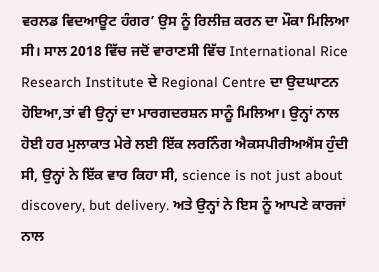ਵਰਲਡ ਵਿਦਆਊਟ ਹੰਗਰ’ ਉਸ ਨੂੰ ਰਿਲੀਜ਼ ਕਰਨ ਦਾ ਮੌਕਾ ਮਿਲਿਆ ਸੀ। ਸਾਲ 2018 ਵਿੱਚ ਜਦੋਂ ਵਾਰਾਣਸੀ ਵਿੱਚ International Rice Research Institute ਦੇ Regional Centre ਦਾ ਉਦਘਾਟਨ ਹੋਇਆ,ਤਾਂ ਵੀ ਉਨ੍ਹਾਂ ਦਾ ਮਾਰਗਦਰਸ਼ਨ ਸਾਨੂੰ ਮਿਲਿਆ। ਉਨ੍ਹਾਂ ਨਾਲ ਹੋਈ ਹਰ ਮੁਲਾਕਾਤ ਮੇਰੇ ਲਈ ਇੱਕ ਲਰਨਿੰਗ ਐਕਸਪੀਰੀਅਐਂਸ ਹੁੰਦੀ ਸੀ, ਉਨ੍ਹਾਂ ਨੇ ਇੱਕ ਵਾਰ ਕਿਹਾ ਸੀ, science is not just about discovery, but delivery. ਅਤੇ ਉਨ੍ਹਾਂ ਨੇ ਇਸ ਨੂੰ ਆਪਣੇ ਕਾਰਜਾਂ ਨਾਲ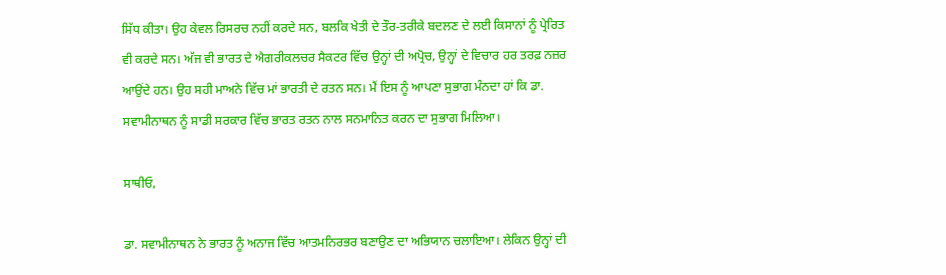ਸਿੱਧ ਕੀਤਾ। ਉਹ ਕੇਵਲ ਰਿਸਰਚ ਨਹੀਂ ਕਰਦੇ ਸਨ, ਬਲਕਿ ਖੇਤੀ ਦੇ ਤੌਰ-ਤਰੀਕੇ ਬਦਲਣ ਦੇ ਲਈ ਕਿਸਾਨਾਂ ਨੂੰ ਪ੍ਰੇਰਿਤ ਵੀ ਕਰਦੇ ਸਨ। ਅੱਜ ਵੀ ਭਾਰਤ ਦੇ ਐਗਰੀਕਲਚਰ ਸੈਕਟਰ ਵਿੱਚ ਉਨ੍ਹਾਂ ਦੀ ਅਪ੍ਰੋਚ, ਉਨ੍ਹਾਂ ਦੇ ਵਿਚਾਰ ਹਰ ਤਰਫ਼ ਨਜ਼ਰ ਆਉਂਦੇ ਹਨ। ਉਹ ਸਹੀ ਮਾਅਨੇ ਵਿੱਚ ਮਾਂ ਭਾਰਤੀ ਦੇ ਰਤਨ ਸਨ। ਮੈਂ ਇਸ ਨੂੰ ਆਪਣਾ ਸੁਭਾਗ ਮੰਨਦਾ ਹਾਂ ਕਿ ਡਾ. ਸਵਾਮੀਨਾਥਨ ਨੂੰ ਸਾਡੀ ਸਰਕਾਰ ਵਿੱਚ ਭਾਰਤ ਰਤਨ ਨਾਲ ਸਨਮਾਨਿਤ ਕਰਨ ਦਾ ਸੁਭਾਗ ਮਿਲਿਆ।

ਸਾਥੀਓ,

ਡਾ. ਸਵਾਮੀਨਾਥਨ ਨੇ ਭਾਰਤ ਨੂੰ ਅਨਾਜ ਵਿੱਚ ਆਤਮਨਿਰਭਰ ਬਣਾਉਣ ਦਾ ਅਭਿਯਾਨ ਚਲਾਇਆ। ਲੇਕਿਨ ਉਨ੍ਹਾਂ ਦੀ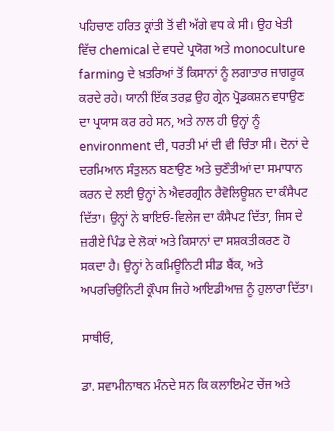ਪਹਿਚਾਣ ਹਰਿਤ ਕ੍ਰਾਂਤੀ ਤੋਂ ਵੀ ਅੱਗੇ ਵਧ ਕੇ ਸੀ। ਉਹ ਖੇਤੀ ਵਿੱਚ chemical ਦੇ ਵਧਦੇ ਪ੍ਰਯੋਗ ਅਤੇ monoculture farming ਦੇ ਖ਼ਤਰਿਆਂ ਤੋਂ ਕਿਸਾਨਾਂ ਨੂੰ ਲਗਾਤਾਰ ਜਾਗਰੂਕ ਕਰਦੇ ਰਹੇ। ਯਾਨੀ ਇੱਕ ਤਰਫ਼ ਉਹ ਗ੍ਰੇਨ ਪ੍ਰੋਡਕਸ਼ਨ ਵਧਾਉਣ ਦਾ ਪ੍ਰਯਾਸ ਕਰ ਰਹੇ ਸਨ, ਅਤੇ ਨਾਲ ਹੀ ਉਨ੍ਹਾਂ ਨੂੰ environment ਦੀ, ਧਰਤੀ ਮਾਂ ਦੀ ਵੀ ਚਿੰਤਾ ਸੀ। ਦੋਨਾਂ ਦੇ ਦਰਮਿਆਨ ਸੰਤੁਲਨ ਬਣਾਉਣ ਅਤੇ ਚੁਣੌਤੀਆਂ ਦਾ ਸਮਾਧਾਨ ਕਰਨ ਦੇ ਲਈ ਉਨ੍ਹਾਂ ਨੇ ਐਵਰਗ੍ਰੀਨ ਰੈਵੋਲਿਊਸ਼ਨ ਦਾ ਕੰਸੈਪਟ ਦਿੱਤਾ। ਉਨ੍ਹਾਂ ਨੇ ਬਾਇਓ-ਵਿਲੇਜ ਦਾ ਕੰਸੈਪਟ ਦਿੱਤਾ, ਜਿਸ ਦੇ ਜ਼ਰੀਏ ਪਿੰਡ ਦੇ ਲੋਕਾਂ ਅਤੇ ਕਿਸਾਨਾਂ ਦਾ ਸਸ਼ਕਤੀਕਰਣ ਹੋ ਸਕਦਾ ਹੈ। ਉਨ੍ਹਾਂ ਨੇ ਕਮਿਊਨਿਟੀ ਸੀਡ ਬੈਂਕ, ਅਤੇ ਅਪਰਚਿਉਨਿਟੀ ਕ੍ਰੌਪਸ ਜਿਹੇ ਆਇਡੀਆਜ਼ ਨੂੰ ਹੁਲਾਰਾ ਦਿੱਤਾ।

ਸਾਥੀਓ,

ਡਾ. ਸਵਾਮੀਨਾਥਨ ਮੰਨਦੇ ਸਨ ਕਿ ਕਲਾਇਮੇਟ ਚੇਂਜ ਅਤੇ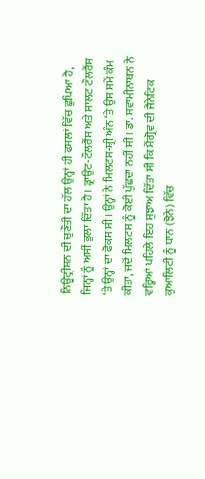ਨਿਊਟ੍ਰੀਸ਼ਨ ਦੀ ਚੁਣੌਤੀ ਦਾ ਹੱਲ ਉਨ੍ਹਾਂ ਹੀ ਫਸਲਾਂ ਵਿੱਚ ਛੁਪਿਆ ਹੈ, ਜਿਨ੍ਹਾਂ ਨੂੰ ਅਸੀਂ ਭੁਲਾ ਦਿੱਤਾ ਹੈ। ਡ੍ਰਾਉਟ-ਟੌਲਰੈਂਸ ਅਤੇ ਸਾਲਟ ਟੌਲਰੈਂਸ ‘ਤੇ ਉਨ੍ਹਾਂ ਦਾ ਫੋਕਸ ਸੀ। ਉਨ੍ਹਾਂ ਨੇ ਮਿਲਟਸ-ਸ਼੍ਰੀ ਅੰਨ ‘ਤੇ ਉਸ ਸਮੇਂ ਕੰਮ ਕੀਤਾ, ਜਦੋਂ ਮਿਲਟਸ ਨੂੰ ਕੋਈ ਪੁੱਛਦਾ ਨਹੀਂ ਸੀ। ਡਾ. ਸਵਾਮੀਨਾਥਨ ਨੇ ਵਰ੍ਹਿਆਂ ਪਹਿਲੇ ਇਹ ਸੁਝਾਅ ਦਿੱਤਾ ਸੀ ਕਿ ਮੈਂਗ੍ਰੋਵ ਦੀ ਜੈਨੇਟਿਕ ਕੁਆਲਿਟੀ ਨੂੰ ਧਾਨ (ਝੋਨੇ) ਵਿੱਚ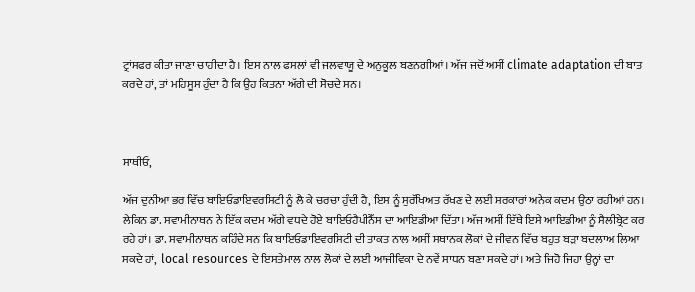ਟ੍ਰਾਂਸਫਰ ਕੀਤਾ ਜਾਣਾ ਚਾਹੀਦਾ ਹੈ। ਇਸ ਨਾਲ ਫਸਲਾਂ ਵੀ ਜਲਵਾਯੂ ਦੇ ਅਨੁਕੂਲ ਬਣਨਗੀਆਂ। ਅੱਜ ਜਦੋਂ ਅਸੀਂ climate adaptation ਦੀ ਬਾਤ ਕਰਦੇ ਹਾਂ, ਤਾਂ ਮਹਿਸੂਸ ਹੁੰਦਾ ਹੈ ਕਿ ਉਹ ਕਿਤਨਾ ਅੱਗੇ ਦੀ ਸੋਚਦੇ ਸਨ।



ਸਾਥੀਓ,

ਅੱਜ ਦੁਨੀਆ ਭਰ ਵਿੱਚ ਬਾਇਓਡਾਇਵਰਸਿਟੀ ਨੂੰ ਲੈ ਕੇ ਚਰਚਾ ਹੁੰਦੀ ਹੈ, ਇਸ ਨੂੰ ਸੁਰੱਖਿਅਤ ਰੱਖਣ ਦੇ ਲਈ ਸਰਕਾਰਾਂ ਅਨੇਕ ਕਦਮ ਉਠਾ ਰਹੀਆਂ ਹਨ। ਲੇਕਿਨ ਡਾ. ਸਵਾਮੀਨਾਥਨ ਨੇ ਇੱਕ ਕਦਮ ਅੱਗੇ ਵਧਦੇ ਹੋਏ ਬਾਇਓਹੈਪੀਨੈੱਸ ਦਾ ਆਇਡੀਆ ਦਿੱਤਾ। ਅੱਜ ਅਸੀਂ ਇੱਥੇ ਇਸੇ ਆਇਡੀਆ ਨੂੰ ਸੈਲੀਬ੍ਰੇਟ ਕਰ ਰਹੇ ਹਾਂ। ਡਾ. ਸਵਾਮੀਨਾਥਨ ਕਹਿੰਦੇ ਸਨ ਕਿ ਬਾਇਓਡਾਇਵਰਸਿਟੀ ਦੀ ਤਾਕਤ ਨਾਲ ਅਸੀਂ ਸਥਾਨਕ ਲੋਕਾਂ ਦੇ ਜੀਵਨ ਵਿੱਚ ਬਹੁਤ ਬੜਾ ਬਦਲਾਅ ਲਿਆ ਸਕਦੇ ਹਾਂ,  local resources ਦੇ ਇਸਤੇਮਾਲ ਨਾਲ ਲੋਕਾਂ ਦੇ ਲਈ ਆਜੀਵਿਕਾ ਦੇ ਨਵੇਂ ਸਾਧਨ ਬਣਾ ਸਕਦੇ ਹਾਂ। ਅਤੇ ਜਿਹੋ ਜਿਹਾ ਉਨ੍ਹਾਂ ਦਾ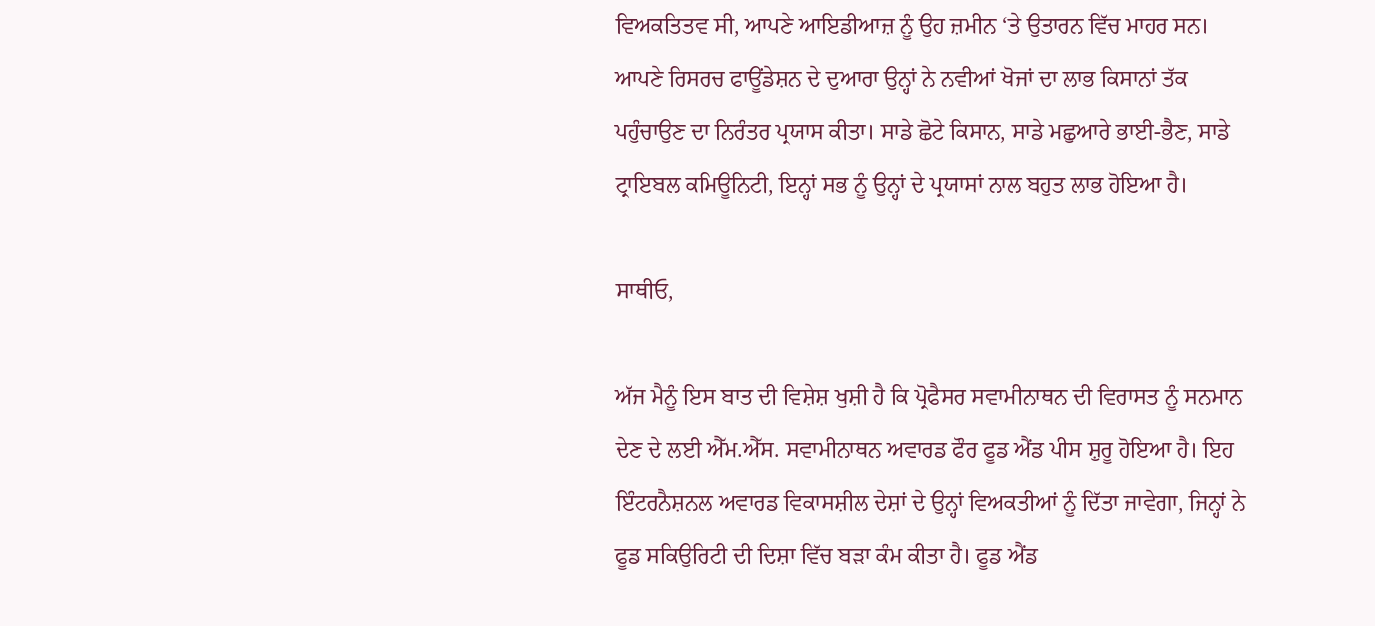ਵਿਅਕਤਿਤਵ ਸੀ, ਆਪਣੇ ਆਇਡੀਆਜ਼ ਨੂੰ ਉਹ ਜ਼ਮੀਨ ‘ਤੇ ਉਤਾਰਨ ਵਿੱਚ ਮਾਹਰ ਸਨ। ਆਪਣੇ ਰਿਸਰਚ ਫਾਊਂਡੇਸ਼ਨ ਦੇ ਦੁਆਰਾ ਉਨ੍ਹਾਂ ਨੇ ਨਵੀਆਂ ਖੋਜਾਂ ਦਾ ਲਾਭ ਕਿਸਾਨਾਂ ਤੱਕ ਪਹੁੰਚਾਉਣ ਦਾ ਨਿਰੰਤਰ ਪ੍ਰਯਾਸ ਕੀਤਾ। ਸਾਡੇ ਛੋਟੇ ਕਿਸਾਨ, ਸਾਡੇ ਮਛੁਆਰੇ ਭਾਈ-ਭੈਣ, ਸਾਡੇ ਟ੍ਰਾਇਬਲ ਕਮਿਊਨਿਟੀ, ਇਨ੍ਹਾਂ ਸਭ ਨੂੰ ਉਨ੍ਹਾਂ ਦੇ ਪ੍ਰਯਾਸਾਂ ਨਾਲ ਬਹੁਤ ਲਾਭ ਹੋਇਆ ਹੈ।

ਸਾਥੀਓ,

ਅੱਜ ਮੈਨੂੰ ਇਸ ਬਾਤ ਦੀ ਵਿਸ਼ੇਸ਼ ਖੁਸ਼ੀ ਹੈ ਕਿ ਪ੍ਰੋਫੈਸਰ ਸਵਾਮੀਨਾਥਨ ਦੀ ਵਿਰਾਸਤ ਨੂੰ ਸਨਮਾਨ ਦੇਣ ਦੇ ਲਈ ਐੱਮ.ਐੱਸ. ਸਵਾਮੀਨਾਥਨ ਅਵਾਰਡ ਫੌਰ ਫੂਡ ਐਂਡ ਪੀਸ ਸ਼ੁਰੂ ਹੋਇਆ ਹੈ। ਇਹ ਇੰਟਰਨੈਸ਼ਨਲ ਅਵਾਰਡ ਵਿਕਾਸਸ਼ੀਲ ਦੇਸ਼ਾਂ ਦੇ ਉਨ੍ਹਾਂ ਵਿਅਕਤੀਆਂ ਨੂੰ ਦਿੱਤਾ ਜਾਵੇਗਾ, ਜਿਨ੍ਹਾਂ ਨੇ ਫੂਡ ਸਕਿਉਰਿਟੀ ਦੀ ਦਿਸ਼ਾ ਵਿੱਚ ਬੜਾ ਕੰਮ ਕੀਤਾ ਹੈ। ਫੂਡ ਐਂਡ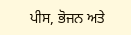ਪੀਸ, ਭੋਜਨ ਅਤੇ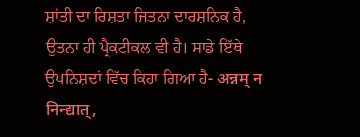ਸ਼ਾਂਤੀ ਦਾ ਰਿਸ਼ਤਾ ਜਿਤਨਾ ਦਾਰਸ਼ਨਿਕ ਹੈ, ਉਤਨਾ ਹੀ ਪ੍ਰੈਕਟੀਕਲ ਵੀ ਹੈ। ਸਾਡੇ ਇੱਥੇ  ਉਪਨਿਸ਼ਦਾਂ ਵਿੱਚ ਕਿਹਾ ਗਿਆ ਹੈ- अन्नम् न निन्द्यात्,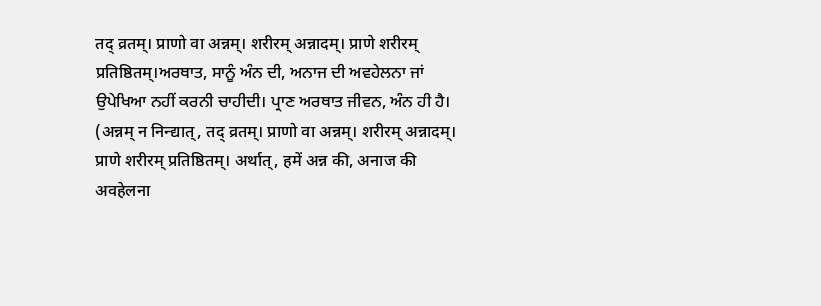तद् व्रतम्। प्राणो वा अन्नम्। शरीरम् अन्नादम्। प्राणे शरीरम् प्रतिष्ठितम्।ਅਰਥਾਤ, ਸਾਨੂੰ ਅੰਨ ਦੀ, ਅਨਾਜ ਦੀ ਅਵਹੇਲਨਾ ਜਾਂ ਉਪੇਖਿਆ ਨਹੀਂ ਕਰਨੀ ਚਾਹੀਦੀ। ਪ੍ਰਾਣ ਅਰਥਾਤ ਜੀਵਨ, ਅੰਨ ਹੀ ਹੈ। (अन्नम् न निन्द्यात्, तद् व्रतम्। प्राणो वा अन्नम्। शरीरम् अन्नादम्। प्राणे शरीरम् प्रतिष्ठितम्। अर्थात्, हमें अन्न की, अनाज की अवहेलना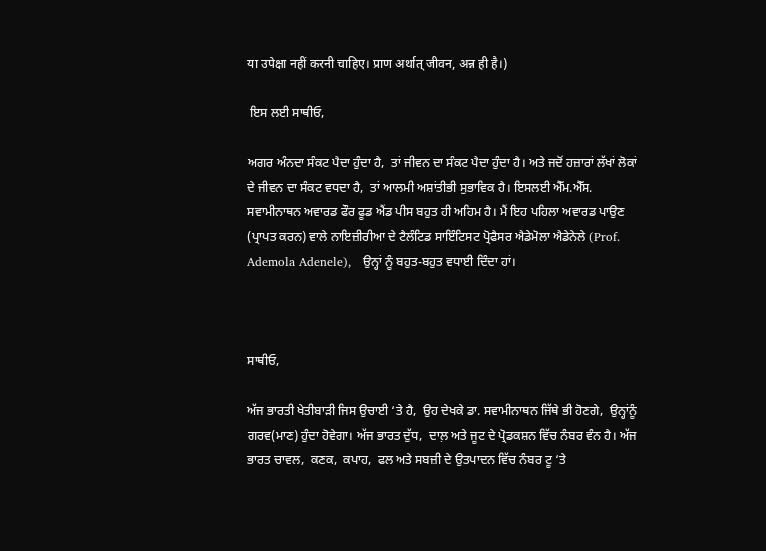या उपेक्षा नहीं करनी चाहिए। प्राण अर्थात् जीवन, अन्न ही है।)

 ਇਸ ਲਈ ਸਾਥੀਓ,

ਅਗਰ ਅੰਨਦਾ ਸੰਕਟ ਪੈਦਾ ਹੁੰਦਾ ਹੈ,  ਤਾਂ ਜੀਵਨ ਦਾ ਸੰਕਟ ਪੈਦਾ ਹੁੰਦਾ ਹੈ। ਅਤੇ ਜਦੋਂ ਹਜ਼ਾਰਾਂ ਲੱਖਾਂ ਲੋਕਾਂ ਦੇ ਜੀਵਨ ਦਾ ਸੰਕਟ ਵਧਦਾ ਹੈ,  ਤਾਂ ਆਲਮੀ ਅਸ਼ਾਂਤੀਭੀ ਸੁਭਾਵਿਕ ਹੈ। ਇਸਲਈ ਐੱਮ.ਐੱਸ. ਸਵਾਮੀਨਾਥਨ ਅਵਾਰਡ ਫੌਰ ਫੂਡ ਐਂਡ ਪੀਸ ਬਹੁਤ ਹੀ ਅਹਿਮ ਹੈ। ਮੈਂ ਇਹ ਪਹਿਲਾ ਅਵਾਰਡ ਪਾਉਣ (ਪ੍ਰਾਪਤ ਕਰਨ) ਵਾਲੇ ਨਾਇਜ਼ੀਰੀਆ ਦੇ ਟੈਲੰਟਿਡ ਸਾਇੰਟਿਸਟ ਪ੍ਰੋਫੈਸਰ ਐਡੇਮੋਲਾ ਐਡੇਨੇਲੇ (Prof. Ademola Adenele),   ਉਨ੍ਹਾਂ ਨੂੰ ਬਹੁਤ-ਬਹੁਤ ਵਧਾਈ ਦਿੰਦਾ ਹਾਂ।



ਸਾਥੀਓ,

ਅੱਜ ਭਾਰਤੀ ਖੇਤੀਬਾੜੀ ਜਿਸ ਉਚਾਈ ‘ਤੇ ਹੈ,  ਉਹ ਦੇਖਕੇ ਡਾ. ਸਵਾਮੀਨਾਥਨ ਜਿੱਥੇ ਭੀ ਹੋਣਗੇ,  ਉਨ੍ਹਾਂਨੂੰ ਗਰਵ(ਮਾਣ) ਹੁੰਦਾ ਹੋਵੇਗਾ। ਅੱਜ ਭਾਰਤ ਦੁੱਧ,  ਦਾਲ਼ ਅਤੇ ਜੂਟ ਦੇ ਪ੍ਰੋਡਕਸ਼ਨ ਵਿੱਚ ਨੰਬਰ ਵੰਨ ਹੈ। ਅੱਜ ਭਾਰਤ ਚਾਵਲ,  ਕਣਕ,  ਕਪਾਹ,  ਫਲ ਅਤੇ ਸਬਜ਼ੀ ਦੇ ਉਤਪਾਦਨ ਵਿੱਚ ਨੰਬਰ ਟੂ ‘ਤੇ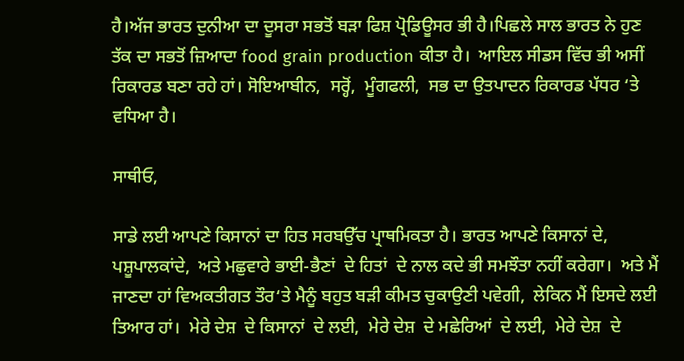ਹੈ।ਅੱਜ ਭਾਰਤ ਦੁਨੀਆ ਦਾ ਦੂਸਰਾ ਸਭਤੋਂ ਬੜਾ ਫਿਸ਼ ਪ੍ਰੋਡਿਊਸਰ ਭੀ ਹੈ।ਪਿਛਲੇ ਸਾਲ ਭਾਰਤ ਨੇ ਹੁਣ ਤੱਕ ਦਾ ਸਭਤੋਂ ਜ਼ਿਆਦਾ food grain production ਕੀਤਾ ਹੈ।  ਆਇਲ ਸੀਡਸ ਵਿੱਚ ਭੀ ਅਸੀਂ ਰਿਕਾਰਡ ਬਣਾ ਰਹੇ ਹਾਂ। ਸੋਇਆਬੀਨ,  ਸਰ੍ਹੋਂ,  ਮੂੰਗਫਲੀ,  ਸਭ ਦਾ ਉਤਪਾਦਨ ਰਿਕਾਰਡ ਪੱਧਰ ‘ਤੇ ਵਧਿਆ ਹੈ।

ਸਾਥੀਓ,

ਸਾਡੇ ਲਈ ਆਪਣੇ ਕਿਸਾਨਾਂ ਦਾ ਹਿਤ ਸਰਬਉੱਚ ਪ੍ਰਾਥਮਿਕਤਾ ਹੈ। ਭਾਰਤ ਆਪਣੇ ਕਿਸਾਨਾਂ ਦੇ,  ਪਸ਼ੂਪਾਲਕਾਂਦੇ,  ਅਤੇ ਮਛੁਵਾਰੇ ਭਾਈ-ਭੈਣਾਂ  ਦੇ ਹਿਤਾਂ  ਦੇ ਨਾਲ ਕਦੇ ਭੀ ਸਮਝੌਤਾ ਨਹੀਂ ਕਰੇਗਾ।  ਅਤੇ ਮੈਂ ਜਾਣਦਾ ਹਾਂ ਵਿਅਕਤੀਗਤ ਤੌਰ‘ਤੇ ਮੈਨੂੰ ਬਹੁਤ ਬੜੀ ਕੀਮਤ ਚੁਕਾਉਣੀ ਪਵੇਗੀ,  ਲੇਕਿਨ ਮੈਂ ਇਸਦੇ ਲਈ ਤਿਆਰ ਹਾਂ।  ਮੇਰੇ ਦੇਸ਼  ਦੇ ਕਿਸਾਨਾਂ  ਦੇ ਲਈ,  ਮੇਰੇ ਦੇਸ਼  ਦੇ ਮਛੇਰਿਆਂ  ਦੇ ਲਈ,  ਮੇਰੇ ਦੇਸ਼  ਦੇ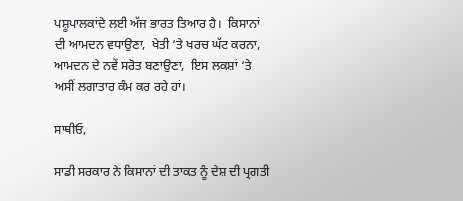ਪਸ਼ੂਪਾਲਕਾਂਦੇ ਲਈ ਅੱਜ ਭਾਰਤ ਤਿਆਰ ਹੈ।  ਕਿਸਾਨਾਂ ਦੀ ਆਮਦਨ ਵਧਾਉਣਾ,  ਖੇਤੀ ‘ਤੇ ਖਰਚ ਘੱਟ ਕਰਨਾ, ਆਮਦਨ ਦੇ ਨਵੇਂ ਸਰੋਤ ਬਣਾਉਣਾ,  ਇਸ ਲਕਸ਼ਾਂ ‘ਤੇ ਅਸੀਂ ਲਗਾਤਾਰ ਕੰਮ ਕਰ ਰਹੇ ਹਾਂ।

ਸਾਥੀਓ,

ਸਾਡੀ ਸਰਕਾਰ ਨੇ ਕਿਸਾਨਾਂ ਦੀ ਤਾਕਤ ਨੂੰ ਦੇਸ਼ ਦੀ ਪ੍ਰਗਤੀ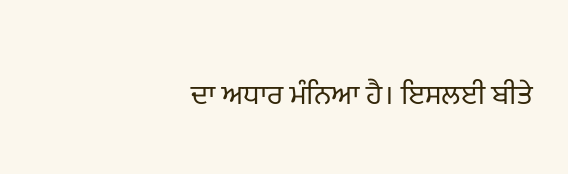ਦਾ ਅਧਾਰ ਮੰਨਿਆ ਹੈ। ਇਸਲਈ ਬੀਤੇ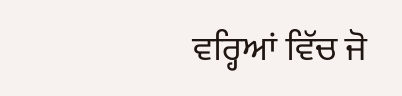ਵਰ੍ਹਿਆਂ ਵਿੱਚ ਜੋ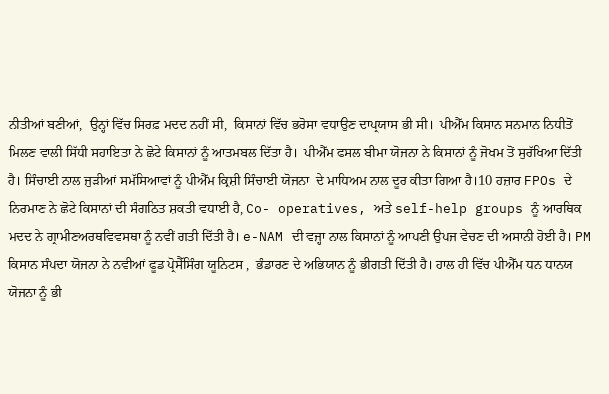ਨੀਤੀਆਂ ਬਣੀਆਂ,  ਉਨ੍ਹਾਂ ਵਿੱਚ ਸਿਰਫ਼ ਮਦਦ ਨਹੀਂ ਸੀ,  ਕਿਸਾਨਾਂ ਵਿੱਚ ਭਰੋਸਾ ਵਧਾਉਣ ਦਾਪ੍ਰਯਾਸ ਭੀ ਸੀ।  ਪੀਐੱਮ ਕਿਸਾਨ ਸਨਮਾਨ ਨਿਧੀਤੋਂ ਮਿਲਣ ਵਾਲੀ ਸਿੱਧੀ ਸਹਾਇਤਾ ਨੇ ਛੋਟੇ ਕਿਸਾਨਾਂ ਨੂੰ ਆਤਮਬਲ ਦਿੱਤਾ ਹੈ।  ਪੀਐੱਮ ਫਸਲ ਬੀਮਾ ਯੋਜਨਾ ਨੇ ਕਿਸਾਨਾਂ ਨੂੰ ਜੋਖਮ ਤੋਂ ਸੁਰੱਖਿਆ ਦਿੱਤੀ ਹੈ। ਸਿੰਚਾਈ ਨਾਲ ਜੁੜੀਆਂ ਸਮੱਸਿਆਵਾਂ ਨੂੰ ਪੀਐੱਮ ਕ੍ਰਿਸ਼ੀ ਸਿੰਚਾਈ ਯੋਜਨਾ  ਦੇ ਮਾਧਿਅਮ ਨਾਲ ਦੂਰ ਕੀਤਾ ਗਿਆ ਹੈ।10 ਹਜ਼ਾਰ FPOs ਦੇ ਨਿਰਮਾਣ ਨੇ ਛੋਟੇ ਕਿਸਾਨਾਂ ਦੀ ਸੰਗਠਿਤ ਸ਼ਕਤੀ ਵਧਾਈ ਹੈ, Co- operatives, ਅਤੇ self-help groups ਨੂੰ ਆਰਥਿਕ ਮਦਦ ਨੇ ਗ੍ਰਾਮੀਣਅਰਥਵਿਵਸਥਾ ਨੂੰ ਨਵੀਂ ਗਤੀ ਦਿੱਤੀ ਹੈ। e-NAM ਦੀ ਵਜ੍ਹਾ ਨਾਲ ਕਿਸਾਨਾਂ ਨੂੰ ਆਪਣੀ ਉਪਜ ਵੇਚਣ ਦੀ ਅਸਾਨੀ ਹੋਈ ਹੈ। PM ਕਿਸਾਨ ਸੰਪਦਾ ਯੋਜਨਾ ਨੇ ਨਵੀਆਂ ਫੂਡ ਪ੍ਰੋਸੈੱਸਿੰਗ ਯੂਨਿਟਸ ,  ਭੰਡਾਰਣ ਦੇ ਅਭਿਯਾਨ ਨੂੰ ਭੀਗਤੀ ਦਿੱਤੀ ਹੈ। ਹਾਲ ਹੀ ਵਿੱਚ ਪੀਐੱਮ ਧਨ ਧਾਨਯ ਯੋਜਨਾ ਨੂੰ ਭੀ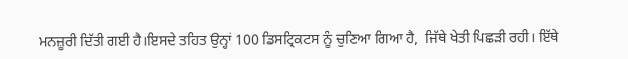ਮਨਜ਼ੂਰੀ ਦਿੱਤੀ ਗਈ ਹੈ।ਇਸਦੇ ਤਹਿਤ ਉਨ੍ਹਾਂ 100 ਡਿਸਟ੍ਰਿਕਟਸ ਨੂੰ ਚੁਣਿਆ ਗਿਆ ਹੈ,  ਜਿੱਥੇ ਖੇਤੀ ਪਿਛੜੀ ਰਹੀ। ਇੱਥੇ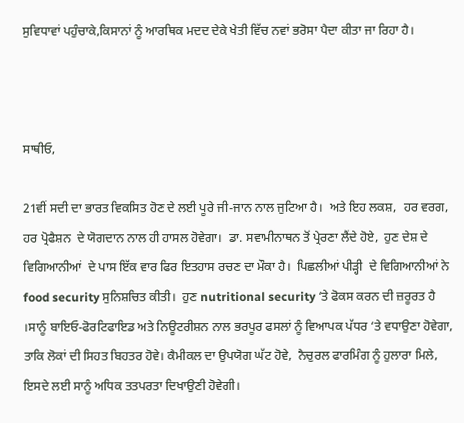ਸੁਵਿਧਾਵਾਂ ਪਹੁੰਚਾਕੇ,ਕਿਸਾਨਾਂ ਨੂੰ ਆਰਥਿਕ ਮਦਦ ਦੇਕੇ ਖੇਤੀ ਵਿੱਚ ਨਵਾਂ ਭਰੋਸਾ ਪੈਦਾ ਕੀਤਾ ਜਾ ਰਿਹਾ ਹੈ।



ਸਾਥੀਓ,

21ਵੀਂ ਸਦੀ ਦਾ ਭਾਰਤ ਵਿਕਸਿਤ ਹੋਣ ਦੇ ਲਈ ਪੂਰੇ ਜੀ-ਜਾਨ ਨਾਲ ਜੁਟਿਆ ਹੈ।  ਅਤੇ ਇਹ ਲਕਸ਼,  ਹਰ ਵਰਗ,  ਹਰ ਪ੍ਰੋਫੈਸ਼ਨ  ਦੇ ਯੋਗਦਾਨ ਨਾਲ ਹੀ ਹਾਸਲ ਹੋਵੇਗਾ।  ਡਾ. ਸਵਾਮੀਨਾਥਨ ਤੋਂ ਪ੍ਰੇਰਣਾ ਲੈਂਦੇ ਹੋਏ,  ਹੁਣ ਦੇਸ਼ ਦੇ ਵਿਗਿਆਨੀਆਂ  ਦੇ ਪਾਸ ਇੱਕ ਵਾਰ ਫਿਰ ਇਤਹਾਸ ਰਚਣ ਦਾ ਮੌਕਾ ਹੈ।  ਪਿਛਲੀਆਂ ਪੀੜ੍ਹੀ  ਦੇ ਵਿਗਿਆਨੀਆਂ ਨੇ food security ਸੁਨਿਸ਼ਚਿਤ ਕੀਤੀ।  ਹੁਣ nutritional security ‘ਤੇ ਫੋਕਸ ਕਰਨ ਦੀ ਜ਼ਰੂਰਤ ਹੈ ।ਸਾਨੂੰ ਬਾਇਓ-ਫੋਰਟਿਫਾਇਡ ਅਤੇ ਨਿਊਟਰੀਸ਼ਨ ਨਾਲ ਭਰਪੂਰ ਫਸਲਾਂ ਨੂੰ ਵਿਆਪਕ ਪੱਧਰ ‘ਤੇ ਵਧਾਉਣਾ ਹੋਵੇਗਾ,  ਤਾਕਿ ਲੋਕਾਂ ਦੀ ਸਿਹਤ ਬਿਹਤਰ ਹੋਵੇ। ਕੈਮੀਕਲ ਦਾ ਉਪਯੋਗ ਘੱਟ ਹੋਵੇ,  ਨੈਚੁਰਲ ਫਾਰਮਿੰਗ ਨੂੰ ਹੁਲਾਰਾ ਮਿਲੇ,  ਇਸਦੇ ਲਈ ਸਾਨੂੰ ਅਧਿਕ ਤਤਪਰਤਾ ਦਿਖਾਉਣੀ ਹੋਵੇਗੀ।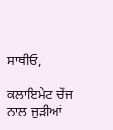ਸਾਥੀਓ,

ਕਲਾਇਮੇਟ ਚੇਂਜ ਨਾਲ ਜੁੜੀਆਂ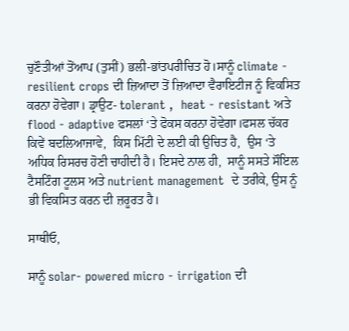ਚੁਣੌਤੀਆਂ ਤੋਂਆਪ (ਤੁਸੀਂ) ਭਲੀ-ਭਾਂਤਪਰੀਚਿਤ ਹੋ।ਸਾਨੂੰ climate - resilient crops ਦੀ ਜ਼ਿਆਦਾ ਤੋਂ ਜ਼ਿਆਦਾ ਵੈਰਾਇਟੀਜ ਨੂੰ ਵਿਕਸਿਤ ਕਰਨਾ ਹੋਵੇਗਾ। ਡ੍ਰਾਉਟ- tolerant ,  heat - resistant ਅਤੇ flood - adaptive ਫਸਲਾਂ ‘ਤੇ ਫੋਕਸ ਕਰਨਾ ਹੋਵੇਗਾ।ਫਸਲ ਚੱਕਰ ਕਿਵੇਂ ਬਦਲਿਆਜਾਵੇ,  ਕਿਸ ਮਿੱਟੀ ਦੇ ਲਈ ਕੀ ਉਚਿਤ ਹੈ,  ਉਸ ‘ਤੇ ਅਧਿਕ ਰਿਸਰਚ ਹੋਣੀ ਚਾਹੀਦੀ ਹੈ। ਇਸਦੇ ਨਾਲ ਹੀ,  ਸਾਨੂੰ ਸਸਤੇ ਸੌਇਲ ਟੈਸਟਿੰਗ ਟੂਲਸ ਅਤੇ nutrient management  ਦੇ ਤਰੀਕੇ, ਉਸ ਨੂੰ ਭੀ ਵਿਕਸਿਤ ਕਰਨ ਦੀ ਜ਼ਰੂਰਤ ਹੈ।

ਸਾਥੀਓ,

ਸਾਨੂੰ solar- powered micro - irrigation ਦੀ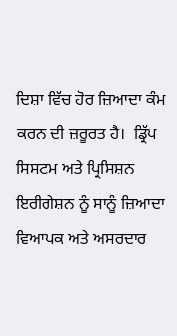ਦਿਸ਼ਾ ਵਿੱਚ ਹੋਰ ਜ਼ਿਆਦਾ ਕੰਮ ਕਰਨ ਦੀ ਜ਼ਰੂਰਤ ਹੈ।  ਡ੍ਰਿੱਪ ਸਿਸਟਮ ਅਤੇ ਪ੍ਰਿਸਿਸ਼ਨ ਇਰੀਗੇਸ਼ਨ ਨੂੰ ਸਾਨੂੰ ਜ਼ਿਆਦਾ ਵਿਆਪਕ ਅਤੇ ਅਸਰਦਾਰ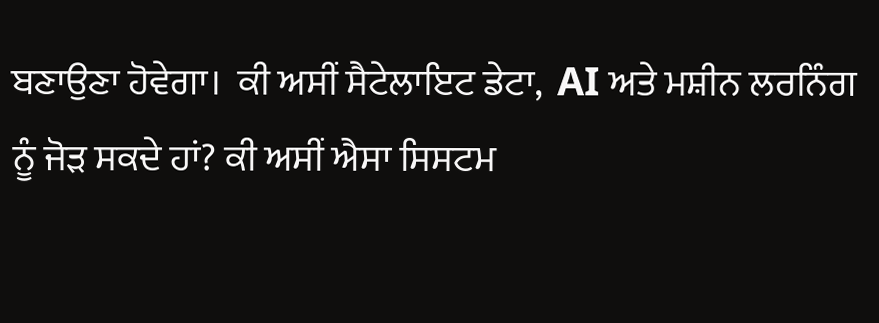ਬਣਾਉਣਾ ਹੋਵੇਗਾ।  ਕੀ ਅਸੀਂ ਸੈਟੇਲਾਇਟ ਡੇਟਾ,  AI ਅਤੇ ਮਸ਼ੀਨ ਲਰਨਿੰਗ ਨੂੰ ਜੋੜ ਸਕਦੇ ਹਾਂ? ਕੀ ਅਸੀਂ ਐਸਾ ਸਿਸਟਮ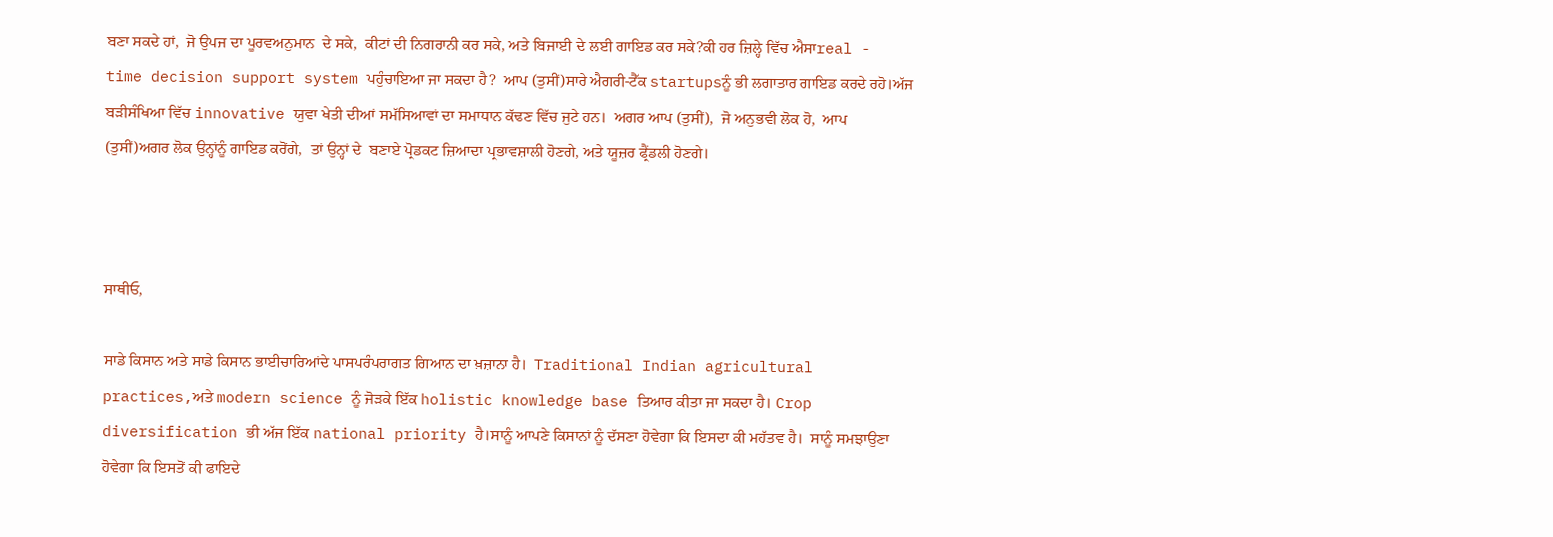ਬਣਾ ਸਕਦੇ ਹਾਂ,  ਜੋ ਉਪਜ ਦਾ ਪੂਰਵਅਨੁਮਾਨ  ਦੇ ਸਕੇ,  ਕੀਟਾਂ ਦੀ ਨਿਗਰਾਨੀ ਕਰ ਸਕੇ, ਅਤੇ ਬਿਜਾਈ ਦੇ ਲਈ ਗਾਇਡ ਕਰ ਸਕੇ?ਕੀ ਹਰ ਜ਼ਿਲ੍ਹੇ ਵਿੱਚ ਐਸਾreal - time decision support system ਪਹੁੰਚਾਇਆ ਜਾ ਸਕਦਾ ਹੈ?  ਆਪ (ਤੁਸੀਂ)ਸਾਰੇ ਐਗਰੀ-ਟੈੱਕ startupsਨੂੰ ਭੀ ਲਗਾਤਾਰ ਗਾਇਡ ਕਰਦੇ ਰਹੋ।ਅੱਜ ਬੜੀਸੰਖਿਆ ਵਿੱਚ innovative ਯੁਵਾ ਖੇਤੀ ਦੀਆਂ ਸਮੱਸਿਆਵਾਂ ਦਾ ਸਮਾਧਾਨ ਕੱਢਣ ਵਿੱਚ ਜੁਟੇ ਹਨ।  ਅਗਰ ਆਪ (ਤੁਸੀਂ),  ਜੋ ਅਨੁਭਵੀ ਲੋਕ ਹੋ,  ਆਪ (ਤੁਸੀਂ)ਅਗਰ ਲੋਕ ਉਨ੍ਹਾਂਨੂੰ ਗਾਇਡ ਕਰੋਂਗੇ,  ਤਾਂ ਉਨ੍ਹਾਂ ਦੇ  ਬਣਾਏ ਪ੍ਰੋਡਕਟ ਜ਼ਿਆਦਾ ਪ੍ਰਭਾਵਸ਼ਾਲੀ ਹੋਣਗੇ, ਅਤੇ ਯੂਜ਼ਰ ਫ੍ਰੈਂਡਲੀ ਹੋਣਗੇ।



ਸਾਥੀਓ,

ਸਾਡੇ ਕਿਸਾਨ ਅਤੇ ਸਾਡੇ ਕਿਸਾਨ ਭਾਈਚਾਰਿਆਂਦੇ ਪਾਸਪਰੰਪਰਾਗਤ ਗਿਆਨ ਦਾ ਖ਼ਜ਼ਾਨਾ ਹੈ।  Traditional Indian agricultural practices,ਅਤੇ modern science ਨੂੰ ਜੋੜਕੇ ਇੱਕ holistic knowledge base ਤਿਆਰ ਕੀਤਾ ਜਾ ਸਕਦਾ ਹੈ। Crop diversification ਭੀ ਅੱਜ ਇੱਕ national priority ਹੈ।ਸਾਨੂੰ ਆਪਣੇ ਕਿਸਾਨਾਂ ਨੂੰ ਦੱਸਣਾ ਹੋਵੇਗਾ ਕਿ ਇਸਦਾ ਕੀ ਮਹੱਤਵ ਹੈ।  ਸਾਨੂੰ ਸਮਝਾਉਣਾ ਹੋਵੇਗਾ ਕਿ ਇਸਤੋਂ ਕੀ ਫਾਇਦੇ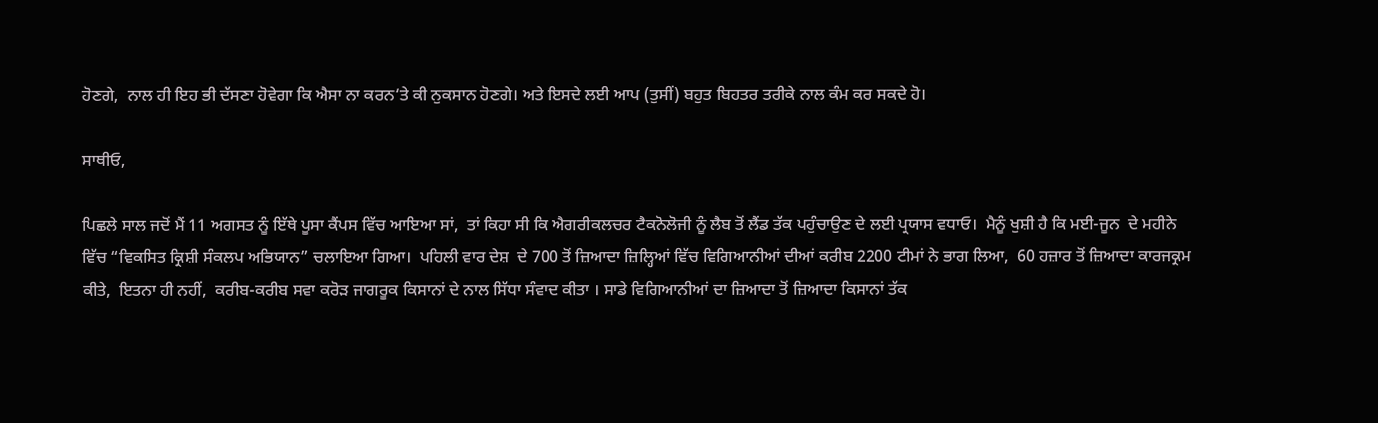ਹੋਣਗੇ,  ਨਾਲ ਹੀ ਇਹ ਭੀ ਦੱਸਣਾ ਹੋਵੇਗਾ ਕਿ ਐਸਾ ਨਾ ਕਰਨ‘ਤੇ ਕੀ ਨੁਕਸਾਨ ਹੋਣਗੇ। ਅਤੇ ਇਸਦੇ ਲਈ ਆਪ (ਤੁਸੀਂ) ਬਹੁਤ ਬਿਹਤਰ ਤਰੀਕੇ ਨਾਲ ਕੰਮ ਕਰ ਸਕਦੇ ਹੋ।

ਸਾਥੀਓ,

ਪਿਛਲੇ ਸਾਲ ਜਦੋਂ ਮੈਂ 11 ਅਗਸਤ ਨੂੰ ਇੱਥੇ ਪੂਸਾ ਕੈਂਪਸ ਵਿੱਚ ਆਇਆ ਸਾਂ,  ਤਾਂ ਕਿਹਾ ਸੀ ਕਿ ਐਗਰੀਕਲਚਰ ਟੈਕਨੋਲੋਜੀ ਨੂੰ ਲੈਬ ਤੋਂ ਲੈਂਡ ਤੱਕ ਪਹੁੰਚਾਉਣ ਦੇ ਲਈ ਪ੍ਰਯਾਸ ਵਧਾਓ।  ਮੈਨੂੰ ਖੁਸ਼ੀ ਹੈ ਕਿ ਮਈ-ਜੂਨ  ਦੇ ਮਹੀਨੇ ਵਿੱਚ “ਵਿਕਸਿਤ ਕ੍ਰਿਸ਼ੀ ਸੰਕਲਪ ਅਭਿਯਾਨ” ਚਲਾਇਆ ਗਿਆ।  ਪਹਿਲੀ ਵਾਰ ਦੇਸ਼  ਦੇ 700 ਤੋਂ ਜ਼ਿਆਦਾ ਜ਼ਿਲ੍ਹਿਆਂ ਵਿੱਚ ਵਿਗਿਆਨੀਆਂ ਦੀਆਂ ਕਰੀਬ 2200 ਟੀਮਾਂ ਨੇ ਭਾਗ ਲਿਆ,  60 ਹਜ਼ਾਰ ਤੋਂ ਜ਼ਿਆਦਾ ਕਾਰਜਕ੍ਰਮ ਕੀਤੇ,  ਇਤਨਾ ਹੀ ਨਹੀਂ,  ਕਰੀਬ-ਕਰੀਬ ਸਵਾ ਕਰੋੜ ਜਾਗਰੂਕ ਕਿਸਾਨਾਂ ਦੇ ਨਾਲ ਸਿੱਧਾ ਸੰਵਾਦ ਕੀਤਾ । ਸਾਡੇ ਵਿਗਿਆਨੀਆਂ ਦਾ ਜ਼ਿਆਦਾ ਤੋਂ ਜ਼ਿਆਦਾ ਕਿਸਾਨਾਂ ਤੱਕ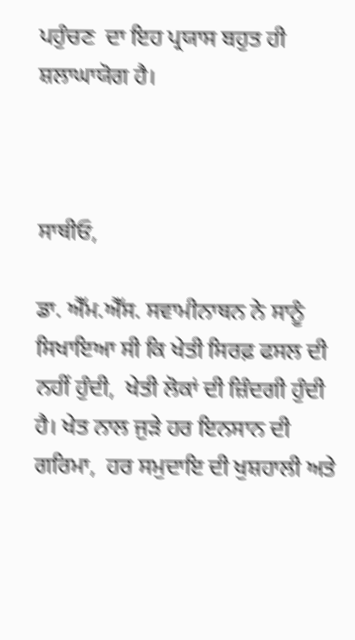ਪਹੁੰਚਣ  ਦਾ ਇਹ ਪ੍ਰਯਾਸ ਬਹੁਤ ਹੀ ਸ਼ਲਾਘਾਯੋਗ ਹੈ।



ਸਾਥੀਓ,

ਡਾ. ਐੱਮ.ਐੱਸ. ਸਵਾਮੀਨਾਥਨ ਨੇ ਸਾਨੂੰ ਸਿਖਾਇਆ ਸੀ ਕਿ ਖੇਤੀ ਸਿਰਫ਼ ਫਸਲ ਦੀ ਨਹੀਂ ਹੁੰਦੀ,  ਖੇਤੀ ਲੋਕਾਂ ਦੀ ਜ਼ਿੰਦਗੀ ਹੁੰਦੀ ਹੈ। ਖੇਤ ਨਾਲ ਜੁੜੇ ਹਰ ਇਨਸਾਨ ਦੀ ਗਰਿਮਾ,  ਹਰ ਸਮੁਦਾਇ ਦੀ ਖੁਸ਼ਹਾਲੀ ਅਤੇ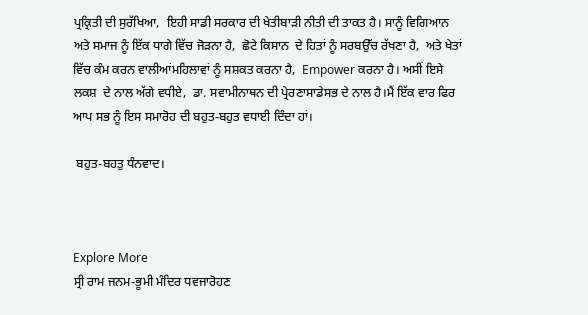ਪ੍ਰਕ੍ਰਿਤੀ ਦੀ ਸੁਰੱਖਿਆ,  ਇਹੀ ਸਾਡੀ ਸਰਕਾਰ ਦੀ ਖੇਤੀਬਾੜੀ ਨੀਤੀ ਦੀ ਤਾਕਤ ਹੈ। ਸਾਨੂੰ ਵਿਗਿਆਨ ਅਤੇ ਸਮਾਜ ਨੂੰ ਇੱਕ ਧਾਗੇ ਵਿੱਚ ਜੋੜਨਾ ਹੈ,  ਛੋਟੇ ਕਿਸਾਨ  ਦੇ ਹਿਤਾਂ ਨੂੰ ਸਰਬਉੱਚ ਰੱਖਣਾ ਹੈ,  ਅਤੇ ਖੇਤਾਂ ਵਿੱਚ ਕੰਮ ਕਰਨ ਵਾਲੀਆਂਮਹਿਲਾਵਾਂ ਨੂੰ ਸਸ਼ਕਤ ਕਰਨਾ ਹੈ,  Empower ਕਰਨਾ ਹੈ। ਅਸੀਂ ਇਸੇ ਲਕਸ਼  ਦੇ ਨਾਲ ਅੱਗੇ ਵਧੀਏ,  ਡਾ. ਸਵਾਮੀਨਾਥਨ ਦੀ ਪ੍ਰੇਰਣਾਸਾਡੇਸਭ ਦੇ ਨਾਲ ਹੈ।ਮੈਂ ਇੱਕ ਵਾਰ ਫਿਰ ਆਪ ਸਭ ਨੂੰ ਇਸ ਸਮਾਰੋਹ ਦੀ ਬਹੁਤ-ਬਹੁਤ ਵਧਾਈ ਦਿੰਦਾ ਹਾਂ।

 ਬਹੁਤ-ਬਹਤੁ ਧੰਨਵਾਦ।



Explore More
ਸ੍ਰੀ ਰਾਮ ਜਨਮ-ਭੂਮੀ ਮੰਦਿਰ ਧਵਜਾਰੋਹਣ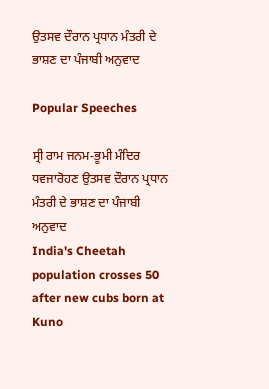ਉਤਸਵ ਦੌਰਾਨ ਪ੍ਰਧਾਨ ਮੰਤਰੀ ਦੇ ਭਾਸ਼ਣ ਦਾ ਪੰਜਾਬੀ ਅਨੁਵਾਦ

Popular Speeches

ਸ੍ਰੀ ਰਾਮ ਜਨਮ-ਭੂਮੀ ਮੰਦਿਰ ਧਵਜਾਰੋਹਣ ਉਤਸਵ ਦੌਰਾਨ ਪ੍ਰਧਾਨ ਮੰਤਰੀ ਦੇ ਭਾਸ਼ਣ ਦਾ ਪੰਜਾਬੀ ਅਨੁਵਾਦ
India's Cheetah population crosses 50 after new cubs born at Kuno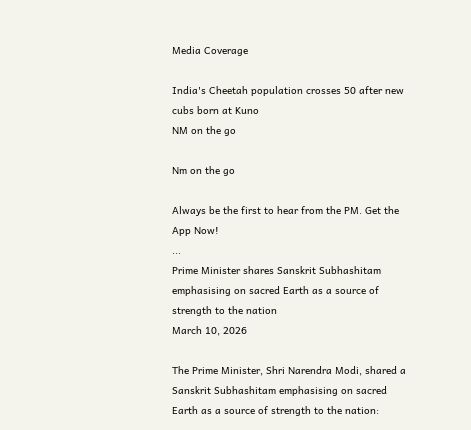Media Coverage

India's Cheetah population crosses 50 after new cubs born at Kuno
NM on the go

Nm on the go

Always be the first to hear from the PM. Get the App Now!
...
Prime Minister shares Sanskrit Subhashitam emphasising on sacred Earth as a source of strength to the nation
March 10, 2026

The Prime Minister, Shri Narendra Modi, shared a Sanskrit Subhashitam emphasising on sacred Earth as a source of strength to the nation: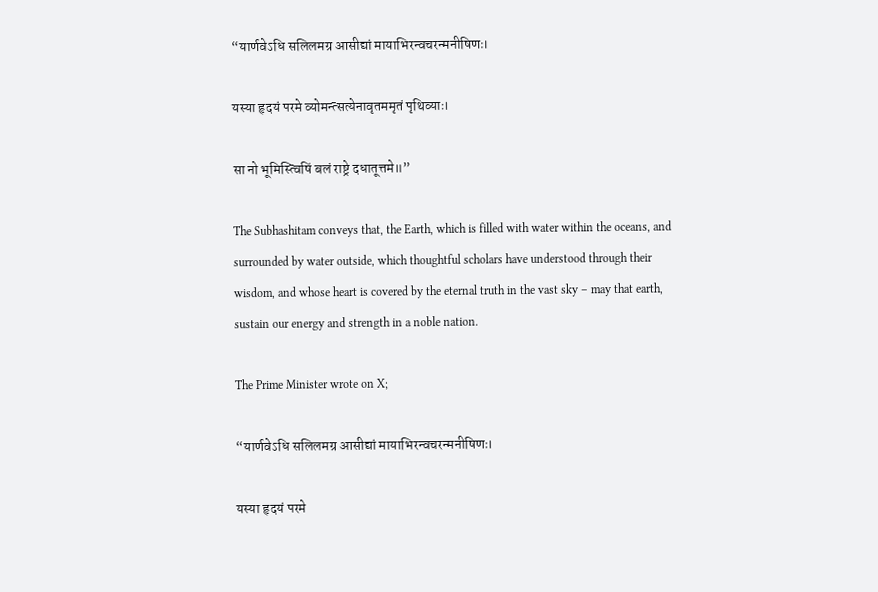“यार्णवेऽधि सलिलमग्र आसीद्यां मायाभिरन्वचरन्मनीषिणः।

यस्या हृदयं परमे व्योमन्त्सत्येनावृतममृतं पृथिव्याः।

सा नो भूमिस्त्विषिं बलं राष्ट्रे दधातूत्तमे॥”

The Subhashitam conveys that, the Earth, which is filled with water within the oceans, and surrounded by water outside, which thoughtful scholars have understood through their wisdom, and whose heart is covered by the eternal truth in the vast sky – may that earth, sustain our energy and strength in a noble nation.

The Prime Minister wrote on X;

“यार्णवेऽधि सलिलमग्र आसीद्यां मायाभिरन्वचरन्मनीषिणः।

यस्या हृदयं परमे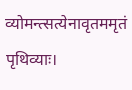व्योमन्त्सत्येनावृतममृतं पृथिव्याः।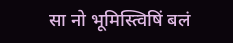सा नो भूमिस्त्विषिं बलं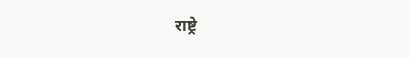राष्ट्रे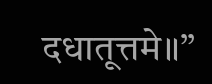दधातूत्तमे॥”